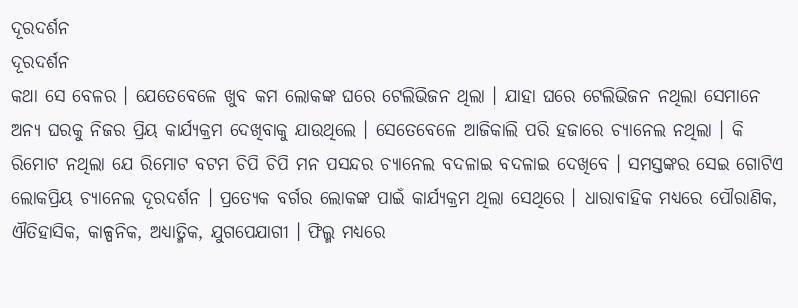ଦୂରଦର୍ଶନ
ଦୂରଦର୍ଶନ
କଥା ସେ ବେଳର । ଯେତେବେଳେ ଖୁବ କମ ଲୋକଙ୍କ ଘରେ ଟେଲିଭିଜନ ଥିଲା । ଯାହା ଘରେ ଟେଲିଭିଜନ ନଥିଲା ସେମାନେ ଅନ୍ୟ ଘରକୁ ନିଜର ପ୍ରିୟ କାର୍ଯ୍ୟକ୍ରମ ଦେଖିବାକୁ ଯାଉଥିଲେ । ସେତେବେଳେ ଆଜିକାଲି ପରି ହଜାରେ ଚ୍ୟାନେଲ ନଥିଲା । କି ରିମୋଟ ନଥିଲା ଯେ ରିମୋଟ ବଟମ ଚିପି ଚିପି ମନ ପସନ୍ଦର ଚ୍ୟାନେଲ ବଦଳାଇ ବଦଳାଇ ଦେଖିବେ । ସମସ୍ତଙ୍କର ସେଇ ଗୋଟିଏ ଲୋକପ୍ରିୟ ଚ୍ୟାନେଲ ଦୂରଦର୍ଶନ । ପ୍ରତ୍ୟେକ ବର୍ଗର ଲୋକଙ୍କ ପାଇଁ କାର୍ଯ୍ୟକ୍ରମ ଥିଲା ସେଥିରେ । ଧାରାବାହିକ ମଧ୍ୟରେ ପୌରାଣିକ, ଐତିହାସିକ, କାଳ୍ପନିକ, ଅଧ୍ୟାତ୍ମିକ, ଯୁଗପେଯାଗୀ । ଫିଲ୍ମ ମଧ୍ୟରେ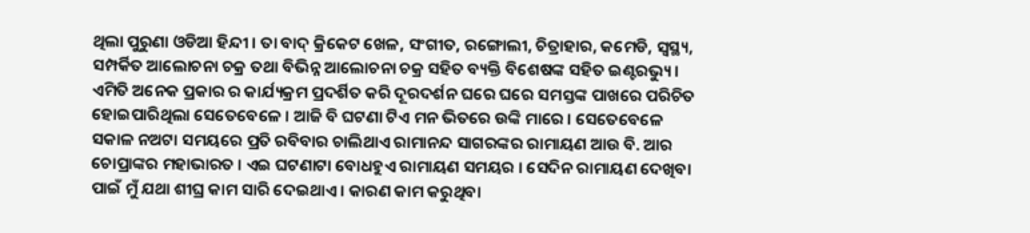ଥିଲା ପୁରୁଣା ଓଡିଆ ହିନ୍ଦୀ । ତା ବାଦ୍ କ୍ରିକେଟ ଖେଳ, ସଂଗୀତ, ରଙ୍ଗୋଲୀ, ଚିତ୍ରାହାର, କମେଡି, ସ୍ୱସ୍ଥ୍ୟ, ସମ୍ପର୍କିତ ଆଲୋଚନା ଚକ୍ର ତଥା ବିଭିନ୍ନ ଆଲୋଚନା ଚକ୍ର ସହିତ ବ୍ୟକ୍ତି ବିଶେଷଙ୍କ ସହିତ ଇଣ୍ଟରଭ୍ୟୁ । ଏମିତି ଅନେକ ପ୍ରକାର ର କାର୍ଯ୍ୟକ୍ରମ ପ୍ରଦର୍ଶିତ କରି ଦୂରଦର୍ଶନ ଘରେ ଘରେ ସମସ୍ତଙ୍କ ପାଖରେ ପରିଚିତ ହୋଇପାରିଥିଲା ସେତେବେଳେ । ଆଜି ବି ଘଟଣା ଟିଏ ମନ ଭିତରେ ଉଙ୍କି ମାରେ । ସେତେବେଳେ ସକାଳ ନଅଟା ସମୟରେ ପ୍ରତି ରବିବାର ଚାଲିଥାଏ ରାମାନନ୍ଦ ସାଗରଙ୍କର ରାମାୟଣ ଆଉ ବି. ଆର ଚୋପ୍ରାଙ୍କର ମହାଭାରତ । ଏଇ ଘଟଣାଟା ବୋଧହୁଏ ରାମାୟଣ ସମୟର । ସେଦିନ ରାମାୟଣ ଦେଖିବା ପାଇଁ ମୁଁ ଯଥା ଶୀଘ୍ର କାମ ସାରି ଦେଇଥାଏ । କାରଣ କାମ କରୁଥିବା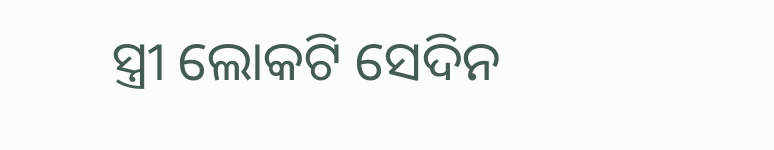ସ୍ତ୍ରୀ ଲୋକଟି ସେଦିନ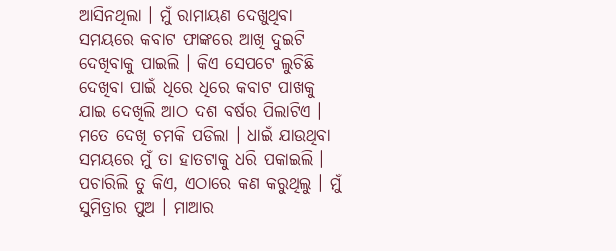ଆସିନଥିଲା । ମୁଁ ରାମାୟଣ ଦେଖୁଥିବା ସମୟରେ କବାଟ ଫାଙ୍କରେ ଆଖି ଦୁଇଟି ଦେଖିବାକୁ ପାଇଲି । କିଏ ସେପଟେ ଲୁଚିଛି ଦେଖିବା ପାଇଁ ଧିରେ ଧିରେ କବାଟ ପାଖକୁ ଯାଇ ଦେଖିଲି ଆଠ ଦଶ ବର୍ଷର ପିଲାଟିଏ । ମତେ ଦେଖି ଚମକି ପଡିଲା । ଧାଇଁ ଯାଉଥିବା ସମୟରେ ମୁଁ ତା ହାତଟାକୁ ଧରି ପକାଇଲି । ପଚାରିଲି ତୁ କିଏ, ଏଠାରେ କଣ କରୁଥିଲୁ । ମୁଁ ସୁମିତ୍ରାର ପୁଅ । ମାଆର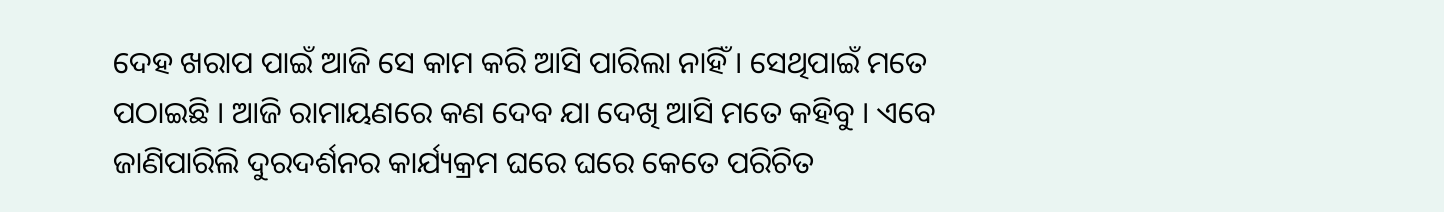ଦେହ ଖରାପ ପାଇଁ ଆଜି ସେ କାମ କରି ଆସି ପାରିଲା ନାହିଁ । ସେଥିପାଇଁ ମତେ ପଠାଇଛି । ଆଜି ରାମାୟଣରେ କଣ ଦେବ ଯା ଦେଖି ଆସି ମତେ କହିବୁ । ଏବେ ଜାଣିପାରିଲି ଦୁରଦର୍ଶନର କାର୍ଯ୍ୟକ୍ରମ ଘରେ ଘରେ କେତେ ପରିଚିତ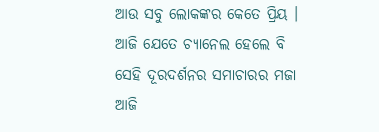ଆଉ ସବୁ ଲୋକଙ୍କର କେତେ ପ୍ରିୟ । ଆଜି ଯେତେ ଚ୍ୟାନେଲ ହେଲେ ବି ସେହି ଦୂରଦର୍ଶନର ସମାଚାରର ମଜା ଆଜି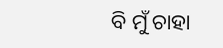ବି ମୁଁ ଚାହା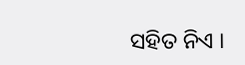ସହିତ ନିଏ ।